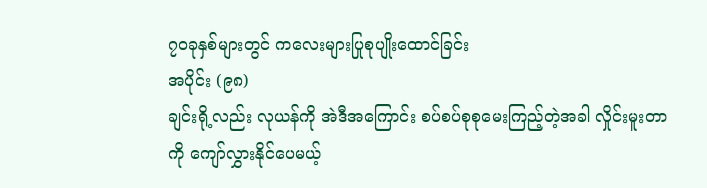၇၀ခုနှစ်များတွင် ကလေးများပြုစုပျိုးထောင်ခြင်း
အပိုင်း (၉၈)
ချင်းရို့လည်း လုယန်ကို အဲဒီအကြောင်း စပ်စပ်စုစုမေးကြည့်တဲ့အခါ လှိုင်းမူးတာကို ကျော်လွှားနိုင်ပေမယ့်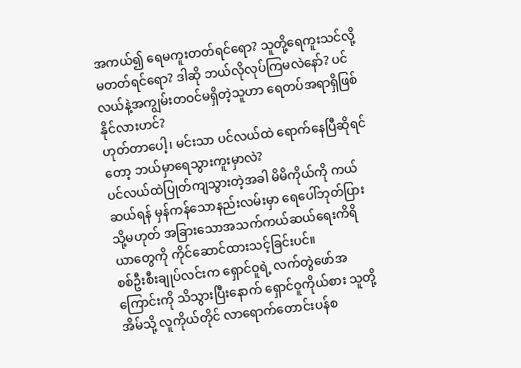အကယ်၍ ရေမကူးတတ်ရင်ရော? သူတို့ရေကူးသင်လို့မတတ်ရင်ရော? ဒါဆို ဘယ်လိုလုပ်ကြမလဲနော်? ပင်လယ်နဲ့အကျွမ်းတဝင်မရှိတဲ့သူဟာ ရေတပ်အရာရှိဖြစ်နိုင်လားဟင်?
ဟုတ်တာပေါ့၊ မင်းသာ ပင်လယ်ထဲ ရောက်နေပြီဆိုရင်တော့ ဘယ်မှာရေသွားကူးမှာလဲ?
ပင်လယ်ထဲပြုတ်ကျသွားတဲ့အခါ မိမိကိုယ်ကို ကယ်ဆယ်ရန် မှန်ကန်သောနည်းလမ်းမှာ ရေပေါ်ဘုတ်ပြား သို့မဟုတ် အခြားသောအသက်ကယ်ဆယ်ရေးကိရိယာတွေကို ကိုင်ဆောင်ထားသင့်ခြင်းပင်။
စစ်ဦးစီးချုပ်လင်းက ရှောင်ဝူရဲ့ လက်တွဲဖော်အကြောင်းကို သိသွားပြီးနောက် ရှောင်ဝူကိုယ်စား သူတို့အိမ်သို့ လူကိုယ်တိုင် လာရောက်တောင်းပန်စ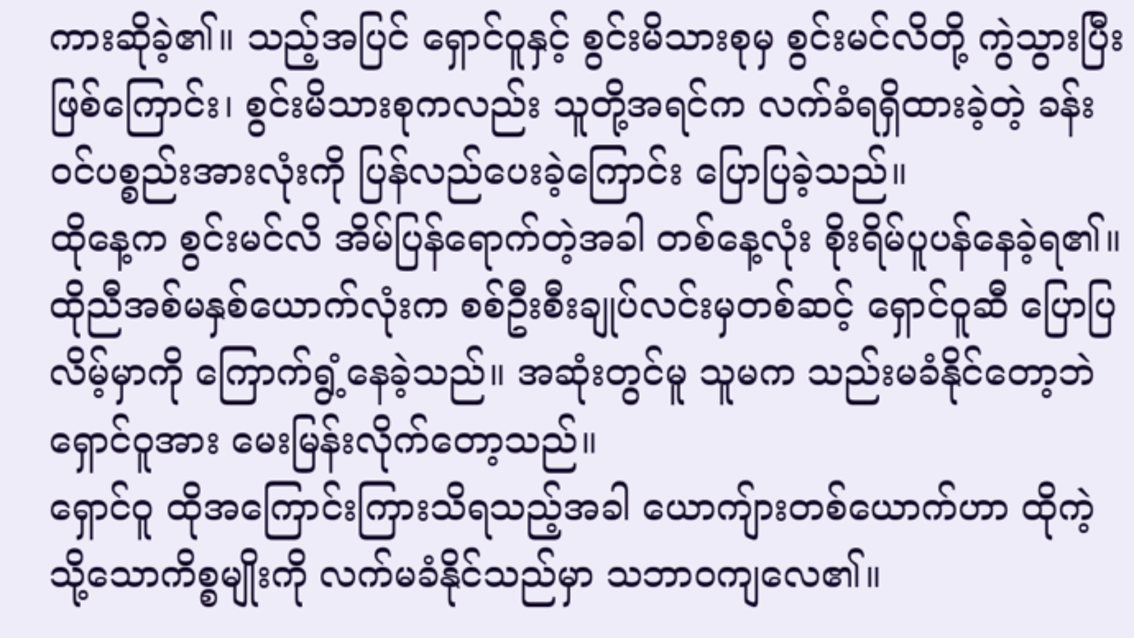ကားဆိုခဲ့၏။ သည့်အပြင် ရှောင်ဝူနှင့် စွင်းမိသားစုမှ စွင်းမင်လိတို့ ကွဲသွားပြီးဖြစ်ကြောင်း၊ စွင်းမိသားစုကလည်း သူတို့အရင်က လက်ခံရရှိထားခဲ့တဲ့ ခန်းဝင်ပစ္စည်းအားလုံးကို ပြန်လည်ပေးခဲ့ကြောင်း ပြောပြခဲ့သည်။
ထိုနေ့က စွင်းမင်လိ အိမ်ပြန်ရောက်တဲ့အခါ တစ်နေ့လုံး စိုးရိမ်ပူပန်နေခဲ့ရ၏။ ထိုညီအစ်မနှစ်ယောက်လုံးက စစ်ဦးစီးချုပ်လင်းမှတစ်ဆင့် ရှောင်ဝူဆီ ပြောပြလိမ့်မှာကို ကြောက်ရွံ့နေခဲ့သည်။ အဆုံးတွင်မူ သူမက သည်းမခံနိုင်တော့ဘဲ ရှောင်ဝူအား မေးမြန်းလိုက်တော့သည်။
ရှောင်ဝူ ထိုအကြောင်းကြားသိရသည့်အခါ ယောကျ်ားတစ်ယောက်ဟာ ထိုကဲ့သို့သောကိစ္စမျိုးကို လက်မခံနိုင်သည်မှာ သဘာဝကျလေ၏။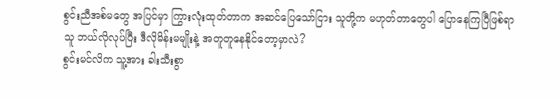စွင်းညီအစ်မတွေ အပြင်မှာ ကြွားလုံးထုတ်တာက အဆင်ပြေသော်ငြား သူတို့က မဟုတ်တာတွေပါ ပြောနေကြပြီဖြစ်ရာ သူ ဘယ်လိုလုပ်ပြီး ဒီလိုမိန်းမမျိုးနဲ့ အတူတူနေနိုင်တော့မှာလဲ?
စွင်းမင်လိက သူ့အား ခါးသီးစွာ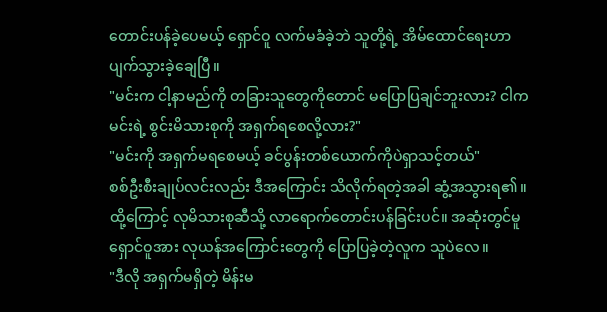တောင်းပန်ခဲ့ပေမယ့် ရှောင်ဝူ လက်မခံခဲ့ဘဲ သူတို့ရဲ့ အိမ်ထောင်ရေးဟာ ပျက်သွားခဲ့ချေပြီ။
"မင်းက ငါ့နာမည်ကို တခြားသူတွေကိုတောင် မပြောပြချင်ဘူးလား? ငါက မင်းရဲ့ စွင်းမိသားစုကို အရှက်ရစေလို့လား?"
"မင်းကို အရှက်မရစေမယ့် ခင်ပွန်းတစ်ယောက်ကိုပဲရှာသင့်တယ်"
စစ်ဦးစီးချုပ်လင်းလည်း ဒီအကြောင်း သိလိုက်ရတဲ့အခါ ဆွံ့အသွားရ၏။ ထို့ကြောင့် လုမိသားစုဆီသို့ လာရောက်တောင်းပန်ခြင်းပင်။ အဆုံးတွင်မူ ရှောင်ဝူအား လုယန်အကြောင်းတွေကို ပြောပြခဲ့တဲ့လူက သူပဲလေ။
"ဒီလို အရှက်မရှိတဲ့ မိန်းမ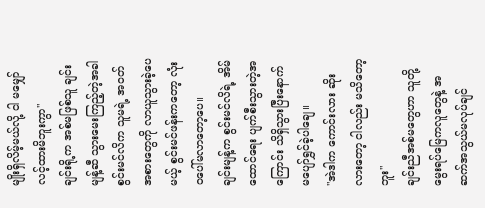မျိုးရှိလိမ့်မယ်လို့ ငါ မမျှော်လင့်ထားမိဘူးကွာ"
ချင်းရို့က အစ်မဖြစ်သူ ချင်းမျန့်ဆီ သွားမေးကြည့်တဲ့အခါ စွင်းမင်လိက သူမရဲ့ အဝတ်အစားတွေကို လာယူသွားခဲ့ပေမယ့် စွင်းမင်ဖန်းကတော့ လုံးဝပေါ်မလာတော့ပေ။
ချင်းမျန့်က စွင်းမင်လိရဲ့ အိမ်ထောင်ရေး ပျက်စီးသွားတဲ့အကြောင်း သိရှိသွားပြီးနောက် မပျော်ရွှင်ခဲ့ပါချေ။
"အဲဒါက ကောင်းလား ဆိုးလားတော့ ငါလည်း မသိတော့ဘူး"
ချင်းညီအစ်မတွေဟာ သူတို့မွေးရပ်မြေကလူတွေနဲ့ အဆက်အသွယ်မလုပ်ချင်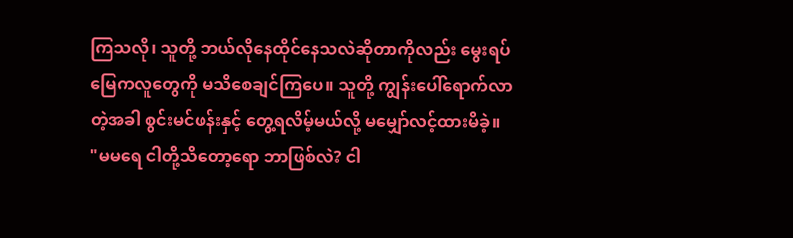ကြသလို၊ သူတို့ ဘယ်လိုနေထိုင်နေသလဲဆိုတာကိုလည်း မွေးရပ်မြေကလူတွေကို မသိစေချင်ကြပေ။ သူတို့ ကျွန်းပေါ်ရောက်လာတဲ့အခါ စွင်းမင်ဖန်းနှင့် တွေ့ရလိမ့်မယ်လို့ မမျှော်လင့်ထားမိခဲ့။
"မမရေ ငါတို့သိတော့ရော ဘာဖြစ်လဲ? ငါ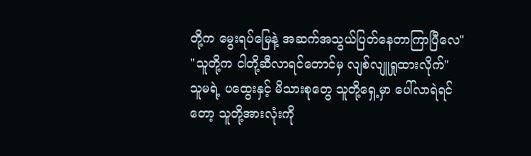တို့က မွေးရပ်မြေနဲ့ အဆက်အသွယ်ပြတ်နေတာကြာပြီလေ"
"သူတို့က ငါတို့ဆီလာရင်တောင်မှ လျစ်လျူရှုထားလိုက်"
သူမရဲ့ ပထွေးနှင့် မိသားစုတွေ သူတို့ရှေ့မှာ ပေါ်လာရဲရင်တော့ သူတို့အားလုံးကို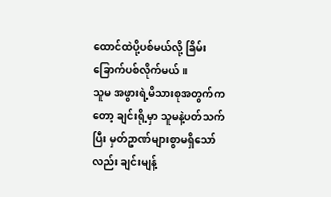ထောင်ထဲပို့ပစ်မယ်လို့ ခြိမ်းခြောက်ပစ်လိုက်မယ်။
သူမ အဖွားရဲ့မိသားစုအတွက်ကတော့ ချင်းရို့မှာ သူမနဲ့ပတ်သက်ပြီး မှတ်ဥာဏ်များစွာမရှိသော်လည်း ချင်းမျန့်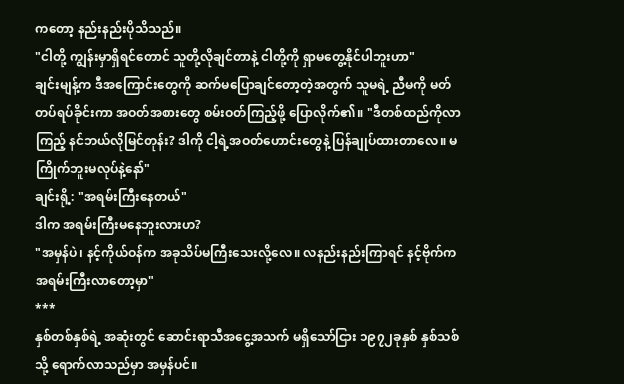ကတော့ နည်းနည်းပိုသိသည်။
"ငါတို့ ကျွန်းမှာရှိရင်တောင် သူတို့လိုချင်တာနဲ့ ငါတို့ကို ရှာမတွေ့နိုင်ပါဘူးဟာ"
ချင်းမျန့်က ဒီအကြောင်းတွေကို ဆက်မပြောချင်တော့တဲ့အတွက် သူမရဲ့ ညီမကို မတ်တပ်ရပ်ခိုင်းကာ အဝတ်အစားတွေ စမ်းဝတ်ကြည့်ဖို့ ပြောလိုက်၏။ "ဒီတစ်ထည်ကိုလာကြည့် နင်ဘယ်လိုမြင်တုန်း? ဒါကို ငါ့ရဲ့အဝတ်ဟောင်းတွေနဲ့ ပြန်ချုပ်ထားတာလေ။ မကြိုက်ဘူးမလုပ်နဲ့နော်"
ချင်းရို့: "အရမ်းကြီးနေတယ်"
ဒါက အရမ်းကြီးမနေဘူးလားဟ?
"အမှန်ပဲ၊ နင့်ကိုယ်ဝန်က အခုသိပ်မကြီးသေးလို့လေ။ လနည်းနည်းကြာရင် နင့်ဗိုက်က အရမ်းကြီးလာတော့မှာ"
***
နှစ်တစ်နှစ်ရဲ့ အဆုံးတွင် ဆောင်းရာသီအငွေ့အသက် မရှိသော်ငြား ၁၉၇၂ခုနှစ် နှစ်သစ်သို့ ရောက်လာသည်မှာ အမှန်ပင်။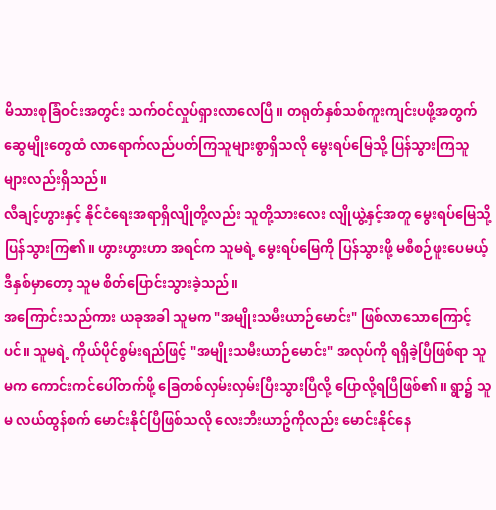မိသားစုခြံဝင်းအတွင်း သက်ဝင်လှုပ်ရှားလာလေပြီ။ တရုတ်နှစ်သစ်ကူးကျင်းပဖို့အတွက် ဆွေမျိုးတွေထံ လာရောက်လည်ပတ်ကြသူများစွာရှိသလို မွေးရပ်မြေသို့ ပြန်သွားကြသူများလည်းရှိသည်။
လီချင့်ဟွားနှင့် နိုင်ငံရေးအရာရှိလျိုတို့လည်း သူတို့သားလေး လျိုယွဲ့နှင့်အတူ မွေးရပ်မြေသို့ ပြန်သွားကြ၏။ ဟွားဟွားဟာ အရင်က သူမရဲ့ မွေးရပ်မြေကို ပြန်သွားဖို့ မစီစဉ်ဖူးပေမယ့် ဒီနှစ်မှာတော့ သူမ စိတ်ပြောင်းသွားခဲ့သည်။
အကြောင်းသည်ကား ယခုအခါ သူမက "အမျိုးသမီးယာဉ်မောင်း" ဖြစ်လာသောကြောင့်ပင်။ သူမရဲ့ ကိုယ်ပိုင်စွမ်းရည်ဖြင့် "အမျိုးသမီးယာဉ်မောင်း" အလုပ်ကို ရရှိခဲ့ပြီဖြစ်ရာ သူမက ကောင်းကင်ပေါ်တက်ဖို့ ခြေတစ်လှမ်းလှမ်းပြီးသွားပြီလို့ ပြောလို့ရပြီဖြစ်၏။ ရွာ၌ သူမ လယ်ထွန်စက် မောင်းနိုင်ပြီဖြစ်သလို လေးဘီးယာဥ်ကိုလည်း မောင်းနိုင်နေ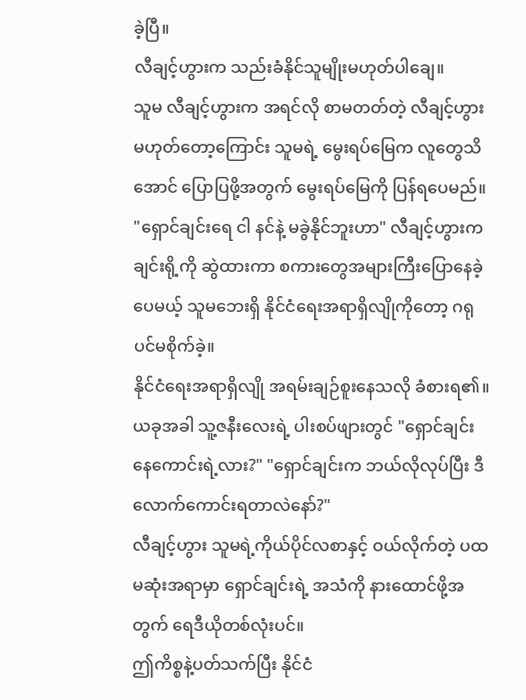ခဲ့ပြီ။
လီချင့်ဟွားက သည်းခံနိုင်သူမျိုးမဟုတ်ပါချေ။
သူမ လီချင့်ဟွားက အရင်လို စာမတတ်တဲ့ လီချင့်ဟွားမဟုတ်တော့ကြောင်း သူမရဲ့ မွေးရပ်မြေက လူတွေသိအောင် ပြောပြဖို့အတွက် မွေးရပ်မြေကို ပြန်ရပေမည်။
"ရှောင်ချင်းရေ ငါ နင်နဲ့ မခွဲနိုင်ဘူးဟာ" လီချင့်ဟွားက ချင်းရို့ကို ဆွဲထားကာ စကားတွေအများကြီးပြောနေခဲ့ပေမယ့် သူမဘေးရှိ နိုင်ငံရေးအရာရှိလျိုကိုတော့ ဂရုပင်မစိုက်ခဲ့။
နိုင်ငံရေးအရာရှိလျို အရမ်းချဉ်စူးနေသလို ခံစားရ၏။
ယခုအခါ သူ့ဇနီးလေးရဲ့ ပါးစပ်ဖျားတွင် "ရှောင်ချင်း နေကောင်းရဲ့လား?" "ရှောင်ချင်းက ဘယ်လိုလုပ်ပြီး ဒီလောက်ကောင်းရတာလဲနော်?"
လီချင့်ဟွား သူမရဲ့ကိုယ်ပိုင်လစာနှင့် ဝယ်လိုက်တဲ့ ပထမဆုံးအရာမှာ ရှောင်ချင်းရဲ့ အသံကို နားထောင်ဖို့အတွက် ရေဒီယိုတစ်လုံးပင်။
ဤကိစ္စနဲ့ပတ်သက်ပြီး နိုင်ငံ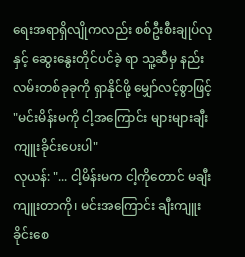ရေးအရာရှိလျိုကလည်း စစ်ဦးစီးချုပ်လုနှင့် ဆွေးနွေးတိုင်ပင်ခဲ့ ရာ သူ့ဆီမှ နည်းလမ်းတစ်ခုခုကို ရှာနိုင်ဖို့ မျှော်လင့်စွာဖြင့် "မင်းမိန်းမကို ငါ့အကြောင်း များများချီးကျူးခိုင်းပေးပါ"
လုယန်: "... ငါ့မိန်းမက ငါ့ကိုတောင် မချီးကျူးတာကို၊ မင်းအကြောင်း ချီးကျူးခိုင်းစေ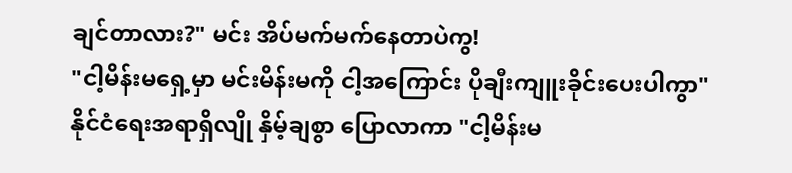ချင်တာလား?" မင်း အိပ်မက်မက်နေတာပဲကွ!
"ငါ့မိန်းမရှေ့မှာ မင်းမိန်းမကို ငါ့အကြောင်း ပိုချီးကျူးခိုင်းပေးပါကွာ"
နိုင်ငံရေးအရာရှိလျို နှိမ့်ချစွာ ပြောလာကာ "ငါ့မိန်းမ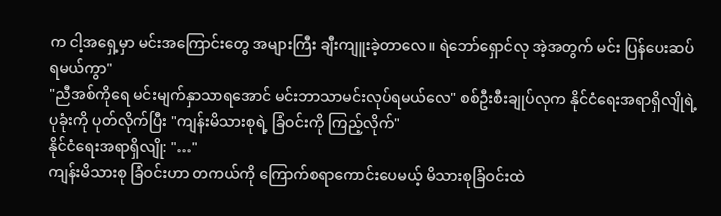က ငါ့အရှေ့မှာ မင်းအကြောင်းတွေ အများကြီး ချီးကျူးခဲ့တာလေ။ ရဲဘော်ရှောင်လု အဲ့အတွက် မင်း ပြန်ပေးဆပ်ရမယ်ကွာ"
"ညီအစ်ကိုရေ မင်းမျက်နှာသာရအောင် မင်းဘာသာမင်းလုပ်ရမယ်လေ" စစ်ဦးစီးချုပ်လုက နိုင်ငံရေးအရာရှိလျိုရဲ့ ပုခုံးကို ပုတ်လိုက်ပြီး "ကျန်းမိသားစုရဲ့ ခြံဝင်းကို ကြည့်လိုက်"
နိုင်ငံရေးအရာရှိလျို: "…"
ကျန်းမိသားစု ခြံဝင်းဟာ တကယ်ကို ကြောက်စရာကောင်းပေမယ့် မိသားစုခြံဝင်းထဲ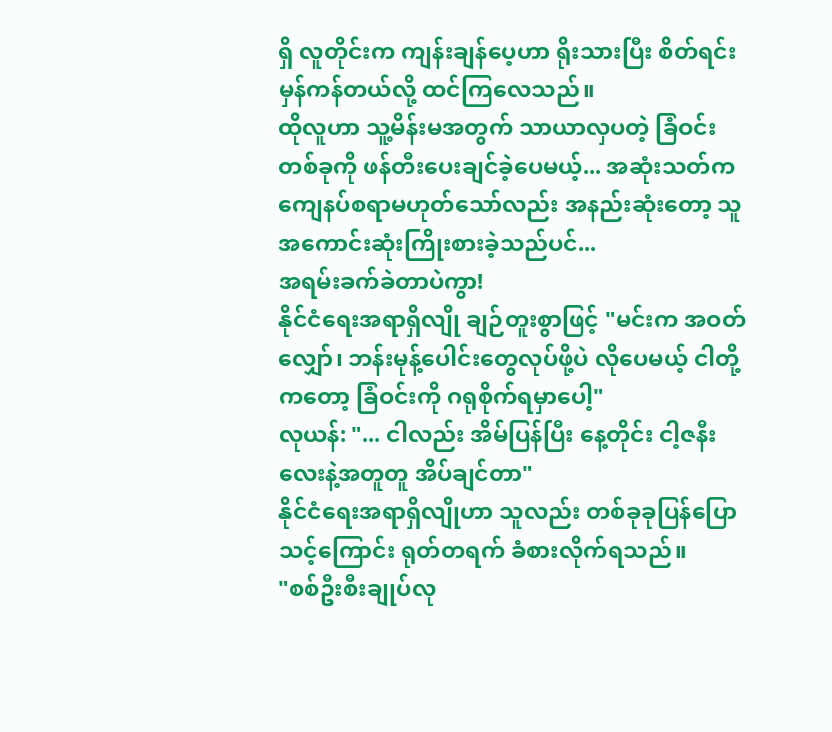ရှိ လူတိုင်းက ကျန်းချန်ပေ့ဟာ ရိုးသားပြီး စိတ်ရင်းမှန်ကန်တယ်လို့ ထင်ကြလေသည်။
ထိုလူဟာ သူ့မိန်းမအတွက် သာယာလှပတဲ့ ခြံဝင်းတစ်ခုကို ဖန်တီးပေးချင်ခဲ့ပေမယ့်... အဆုံးသတ်က ကျေနပ်စရာမဟုတ်သော်လည်း အနည်းဆုံးတော့ သူ အကောင်းဆုံးကြိုးစားခဲ့သည်ပင်...
အရမ်းခက်ခဲတာပဲကွာ!
နိုင်ငံရေးအရာရှိလျို ချဉ်တူးစွာဖြင့် "မင်းက အဝတ်လျှော်၊ ဘန်းမုန့်ပေါင်းတွေလုပ်ဖို့ပဲ လိုပေမယ့် ငါတို့ကတော့ ခြံဝင်းကို ဂရုစိုက်ရမှာပေါ့"
လုယန်: "... ငါလည်း အိမ်ပြန်ပြီး နေ့တိုင်း ငါ့ဇနီးလေးနဲ့အတူတူ အိပ်ချင်တာ"
နိုင်ငံရေးအရာရှိလျိုဟာ သူလည်း တစ်ခုခုပြန်ပြောသင့်ကြောင်း ရုတ်တရက် ခံစားလိုက်ရသည်။
"စစ်ဦးစီးချုပ်လု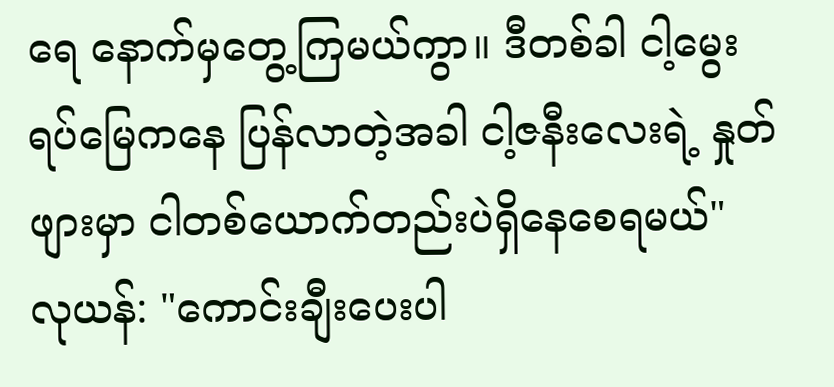ရေ နောက်မှတွေ့ကြမယ်ကွာ။ ဒီတစ်ခါ ငါ့မွေးရပ်မြေကနေ ပြန်လာတဲ့အခါ ငါ့ဇနီးလေးရဲ့ နှုတ်ဖျားမှာ ငါတစ်ယောက်တည်းပဲရှိနေစေရမယ်"
လုယန်: "ကောင်းချီးပေးပါ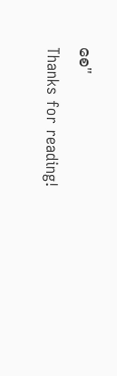စေ"
Thanks for reading!